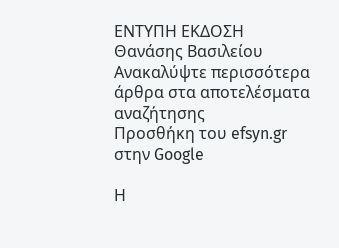ΕΝΤΥΠΗ ΕΚΔΟΣΗ Θανάσης Βασιλείου
Ανακαλύψτε περισσότερα άρθρα στα αποτελέσματα αναζήτησης
Προσθήκη του efsyn.gr στην Google

Η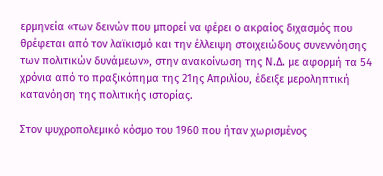ερμηνεία «των δεινών που μπορεί να φέρει ο ακραίος διχασμός που θρέφεται από τον λαϊκισμό και την έλλειψη στοιχειώδους συνεννόησης των πολιτικών δυνάμεων», στην ανακοίνωση της Ν.Δ. με αφορμή τα 54 χρόνια από το πραξικόπημα της 21ης Απριλίου, έδειξε μεροληπτική κατανόηση της πολιτικής ιστορίας.

Στον ψυχροπολεμικό κόσμο του 1960 που ήταν χωρισμένος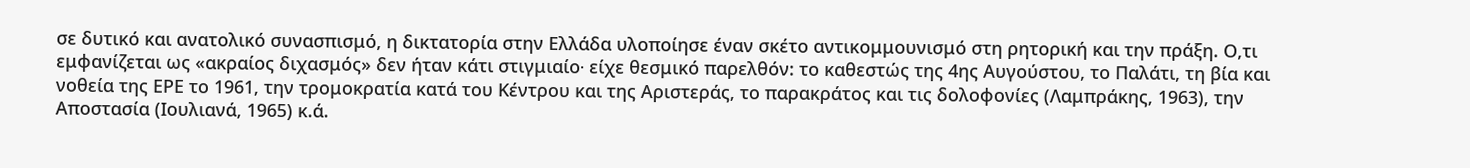σε δυτικό και ανατολικό συνασπισμό, η δικτατορία στην Ελλάδα υλοποίησε έναν σκέτο αντικομμουνισμό στη ρητορική και την πράξη. Ο,τι εμφανίζεται ως «ακραίος διχασμός» δεν ήταν κάτι στιγμιαίο∙ είχε θεσμικό παρελθόν: το καθεστώς της 4ης Αυγούστου, το Παλάτι, τη βία και νοθεία της ΕΡΕ το 1961, την τρομοκρατία κατά του Κέντρου και της Αριστεράς, το παρακράτος και τις δολοφονίες (Λαμπράκης, 1963), την Αποστασία (Ιουλιανά, 1965) κ.ά.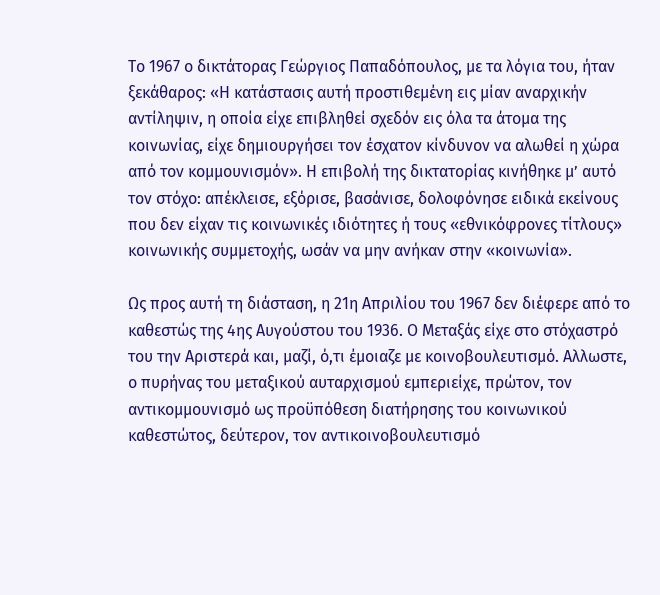Το 1967 ο δικτάτορας Γεώργιος Παπαδόπουλος, με τα λόγια του, ήταν ξεκάθαρος: «Η κατάστασις αυτή προστιθεμένη εις μίαν αναρχικήν αντίληψιν, η οποία είχε επιβληθεί σχεδόν εις όλα τα άτομα της κοινωνίας, είχε δημιουργήσει τον έσχατον κίνδυνον να αλωθεί η χώρα από τον κομμουνισμόν». Η επιβολή της δικτατορίας κινήθηκε μ’ αυτό τον στόχο: απέκλεισε, εξόρισε, βασάνισε, δολοφόνησε ειδικά εκείνους που δεν είχαν τις κοινωνικές ιδιότητες ή τους «εθνικόφρονες τίτλους» κοινωνικής συμμετοχής, ωσάν να μην ανήκαν στην «κοινωνία».

Ως προς αυτή τη διάσταση, η 21η Απριλίου του 1967 δεν διέφερε από το καθεστώς της 4ης Αυγούστου του 1936. Ο Μεταξάς είχε στο στόχαστρό του την Αριστερά και, μαζί, ό,τι έμοιαζε με κοινοβουλευτισμό. Αλλωστε, ο πυρήνας του μεταξικού αυταρχισμού εμπεριείχε, πρώτον, τον αντικομμουνισμό ως προϋπόθεση διατήρησης του κοινωνικού καθεστώτος, δεύτερον, τον αντικοινοβουλευτισμό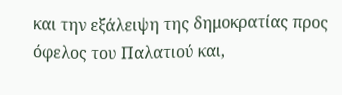και την εξάλειψη της δημοκρατίας προς όφελος του Παλατιού και,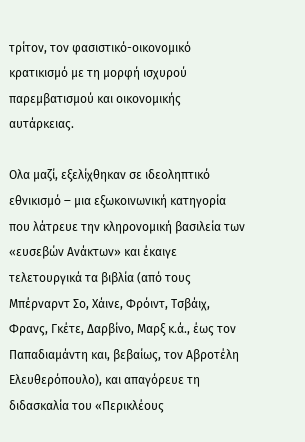τρίτον, τον φασιστικό-οικονομικό κρατικισμό με τη μορφή ισχυρού παρεμβατισμού και οικονομικής αυτάρκειας.

Ολα μαζί, εξελίχθηκαν σε ιδεοληπτικό εθνικισμό ‒ μια εξωκοινωνική κατηγορία που λάτρευε την κληρονομική βασιλεία των «ευσεβών Ανάκτων» και έκαιγε τελετουργικά τα βιβλία (από τους Μπέρναρντ Σο, Χάινε, Φρόιντ, Τσβάιχ, Φρανς, Γκέτε, Δαρβίνο, Μαρξ κ.ά., έως τον Παπαδιαμάντη και, βεβαίως, τον Αβροτέλη Ελευθερόπουλο), και απαγόρευε τη διδασκαλία του «Περικλέους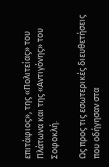επιτάφιος», της «Πολιτείας» του Πλάτωνα και της «Αντιγόνης» του Σοφοκλή.

Ως προς τις εσωτερικές διευθετήσεις που οδήγησαν στα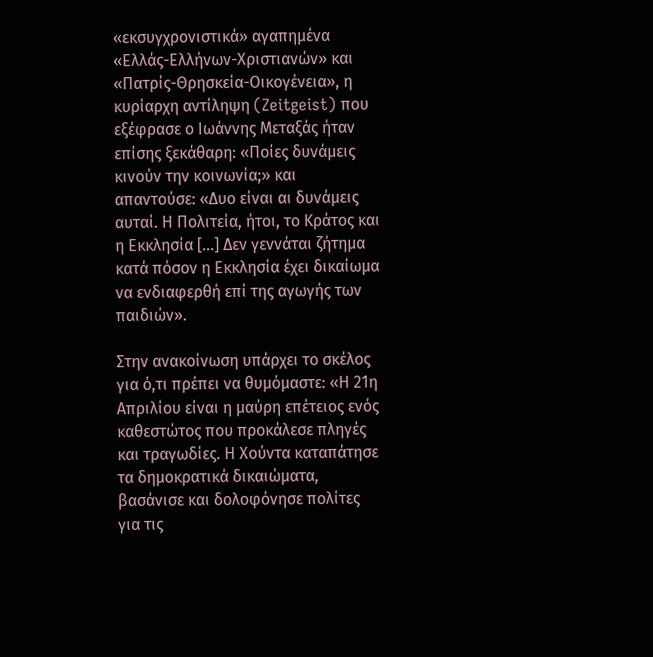«εκσυγχρονιστικά» αγαπημένα «Ελλάς-Ελλήνων-Χριστιανών» και «Πατρίς-Θρησκεία-Οικογένεια», η κυρίαρχη αντίληψη (Zeitgeist) που εξέφρασε ο Ιωάννης Μεταξάς ήταν επίσης ξεκάθαρη: «Ποίες δυνάμεις κινούν την κοινωνία;» και απαντούσε: «Δυο είναι αι δυνάμεις αυταί. Η Πολιτεία, ήτοι, το Κράτος και η Εκκλησία […] Δεν γεννάται ζήτημα κατά πόσον η Εκκλησία έχει δικαίωμα να ενδιαφερθή επί της αγωγής των παιδιών».

Στην ανακοίνωση υπάρχει το σκέλος για ό,τι πρέπει να θυμόμαστε: «Η 21η Απριλίου είναι η μαύρη επέτειος ενός καθεστώτος που προκάλεσε πληγές και τραγωδίες. Η Χούντα καταπάτησε τα δημοκρατικά δικαιώματα, βασάνισε και δολοφόνησε πολίτες για τις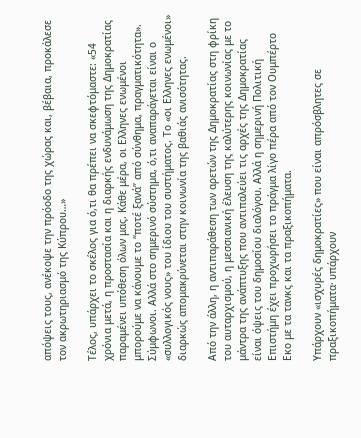απόψεις τους, ανέκοψε την πρόοδο της χώρας και, βέβαια, προκάλεσε τον ακρωτηριασμό της Κύπρου…»

Τέλος, υπάρχει το σκέλος για ό,τι θα πρέπει να σκεφτόμαστε: «54 χρόνια μετά, η προστασία και η διαρκής ενδυνάμωση της Δημοκρατίας παραμένει υπόθεση όλων μας. Κάθε μέρα, οι Ελληνες ενωμένοι μπορούμε να κάνουμε το “ποτέ ξανά” από σύνθημα, πραγματικότητα». Σύμφωνοι. Αλλά στο σημερινό σύστημα, ό,τι αναπαράγεται είναι ο «συλλογικός νους» του ίδιου του συστήματος. Το «οι Ελληνες ενωμένοι» διαρκώς απομακρύνεται στην κοινωνία της βαθιάς ανισότητας.

Από την άλλη, η αντιπαράθεση των αρετών της Δημοκρατίας στη φρίκη του αυταρχισμού, η μεσσιανική έλευση της καλύτερης κοινωνίας με το μάντρα της ανάπτυξης που αντιπαλεύει τις αρχές της Δημοκρατίας είναι όψεις του δημοσίου διαλόγου. Αλλά η σημερινή Πολιτική Επιστήμη έχει προχωρήσει το πράγμα λίγο πέρα από τον Ουμπέρτο Εκο με τα τανκς και τα πραξικοπήματα.

Υπάρχουν «ισχυρές δημοκρατίες» που είναι απρόσβλητες σε πραξικοπήματα∙ υπάρχουν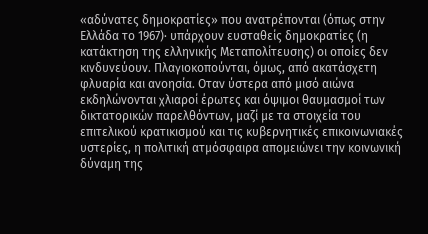«αδύνατες δημοκρατίες» που ανατρέπονται (όπως στην Ελλάδα το 1967)∙ υπάρχουν ευσταθείς δημοκρατίες (η κατάκτηση της ελληνικής Μεταπολίτευσης) οι οποίες δεν κινδυνεύουν. Πλαγιοκοπούνται, όμως, από ακατάσχετη φλυαρία και ανοησία. Οταν ύστερα από μισό αιώνα εκδηλώνονται χλιαροί έρωτες και όψιμοι θαυμασμοί των δικτατορικών παρελθόντων, μαζί με τα στοιχεία του επιτελικού κρατικισμού και τις κυβερνητικές επικοινωνιακές υστερίες, η πολιτική ατμόσφαιρα απομειώνει την κοινωνική δύναμη της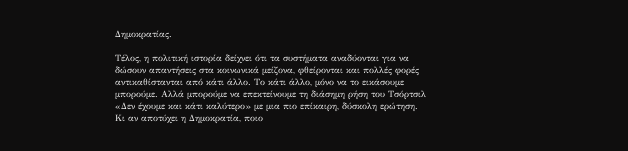Δημοκρατίας.

Τέλος, η πολιτική ιστορία δείχνει ότι τα συστήματα αναδύονται για να δώσουν απαντήσεις στα κοινωνικά μείζονα, φθείρονται και πολλές φορές αντικαθίστανται από κάτι άλλο. Το κάτι άλλο, μόνο να το εικάσουμε μπορούμε. Αλλά μπορούμε να επεκτείνουμε τη διάσημη ρήση του Τσόρτσιλ «Δεν έχουμε και κάτι καλύτερο» με μια πιο επίκαιρη, δύσκολη ερώτηση. Κι αν αποτύχει η Δημοκρατία, ποιο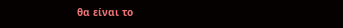θα είναι το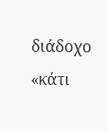διάδοχο «κάτι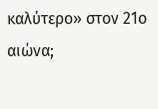καλύτερο» στον 21ο αιώνα;